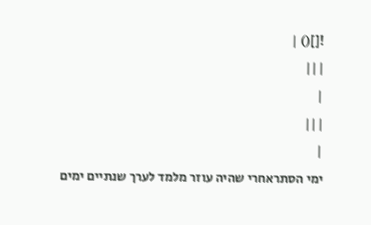![]() |
|||
|
|||
|
ימי הסתראחרי שהיה עוזר מלמד לערך שנתיים ימים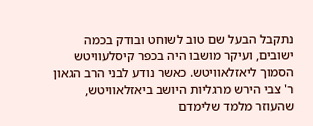נתקבל הבעל שם טוב לשוחט ובודק בכמה ישובים, ועיקר מושבו היה בכפר קיסלעוויטש הסמוך ליאזלאוויטש. כאשר נודע לבני הרב הגאון ר' צבי הירש מרגליות היושב ביאזלאוויטש, שהעוזר מלמד שלימדם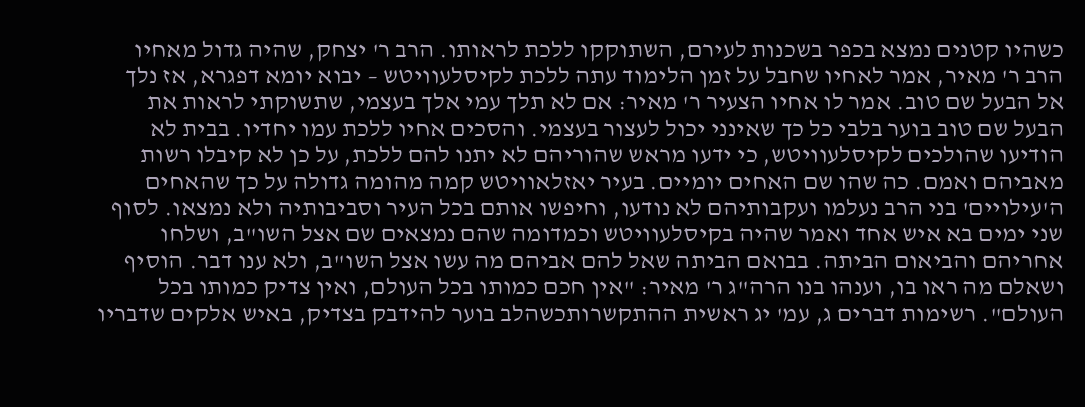כשהיו קטנים נמצא בכפר בשכנות לעירם, השתוקקו ללכת לראותו. הרב ר' יצחק, שהיה גדול מאחיו הרב ר' מאיר, אמר לאחיו שחבל על זמן הלימוד עתה ללכת לקיסלעוויטש – יבוא יומא דפגרא, אז נלך אל הבעל שם טוב. אמר לו אחיו הצעיר ר' מאיר: אם לא תלך עמי אלך בעצמי, שתשוקתי לראות את הבעל שם טוב בוער בלבי כל כך שאינני יכול לעצור בעצמי. והסכים אחיו ללכת עמו יחדיו. בבית לא הודיעו שהולכים לקיסלעוויטש, כי ידעו מראש שהוריהם לא יתנו להם ללכת, על כן לא קיבלו רשות מאביהם ואמם. כה שהו שם האחים יומיים. בעיר יאזלאוויטש קמה מהומה גדולה על כך שהאחים ה'עילויים' בני הרב נעלמו ועקבותיהם לא נודעו, וחיפשו אותם בכל העיר וסביבותיה ולא נמצאו. לסוף שני ימים בא איש אחד ואמר שהיה בקיסלעוויטש וכמדומה שהם נמצאים שם אצל השו"ב, ושלחו אחריהם והביאום הביתה. בבואם הביתה שאל להם אביהם מה עשו אצל השו"ב, ולא ענו דבר. הוסיף ושאלם מה ראו בו, וענהו בנו הרה"ג ר' מאיר: "אין חכם כמותו בכל העולם, ואין צדיק כמותו בכל העולם". רשימות דברים ג, עמ' יג ראשית ההתקשרותכשהלב בוער להידבק בצדיק, באיש אלקים שדבריו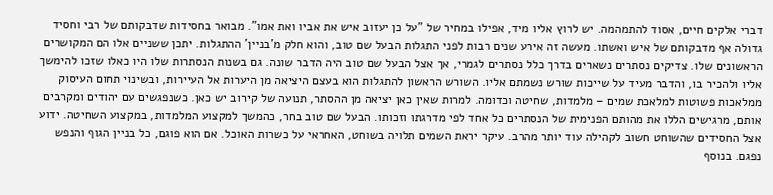דברי אלקים חיים, אסוד להתמהמה. יש לרוץ אליו מיד, אפילו במחיר של "על כן יעזוב איש את אביו ואת אמו". מבואר בחסידות שדבקותם של רבי וחסיד גדולה אף מדבקותם של איש ואשתו. מעשה זה אירע שנים רבות לפני התגלות הבעל שם טוב, והוא חלק מ'בניין' ההתגלות. יתכן ששניים אלו הם המקושרים הראשונים שלו. צדיקים נסתרים נשארים בדרך כלל נסתרים לגמרי, אך אצל הבעל שם טוב היה הדבר שונה. גם בשנות הנסתרות שלו היו כאלו שזכו להימשך אליו ולהכיר בו, והדבר מעיד על שייכות שורש נשמתם אליו. השורש הראשון להתגלות הוא בעצם היציאה מן היערות אל העיירות, ובשינוי תחום העיסוק ממלאכות פשוטות למלאכת שמים – מלמדות, שחיטה וכדומה. למרות שאין כאן יציאה מן ההסתר, תנועה של קירוב יש כאן. כשנפגשים עם יהודים ומקרבים אותם, מרגישים הללו את מהותם הפנימית של הנסתרים כל אחד לפי מדרגתו וזכותו. הבעל שם טוב בחר, כהמשך למקצוע המלמדות, במקצוע השחיטה. ידוע אצל החסידים שהשוחט חשוב לקהילה עוד יותר מהרב. עיקר יראת השמים תלויה בשוחט, האחראי על כשרות האוכל. אם הוא פוגם, כל בניין הגוף והנפש נפגם. בנוסף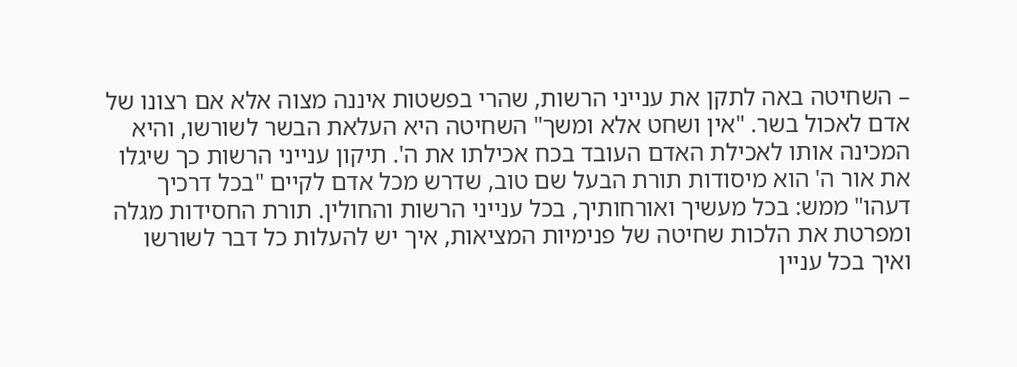– השחיטה באה לתקן את ענייני הרשות, שהרי בפשטות איננה מצוה אלא אם רצונו של אדם לאכול בשר. "אין ושחט אלא ומשך" השחיטה היא העלאת הבשר לשורשו, והיא המכינה אותו לאכילת האדם העובד בכח אכילתו את ה'. תיקון ענייני הרשות כך שיגלו את אור ה' הוא מיסודות תורת הבעל שם טוב, שדרש מכל אדם לקיים "בכל דרכיך דעהו" ממש: בכל מעשיך ואורחותיך, בכל ענייני הרשות והחולין. תורת החסידות מגלה ומפרטת את הלכות שחיטה של פנימיות המציאות, איך יש להעלות כל דבר לשורשו ואיך בכל עניין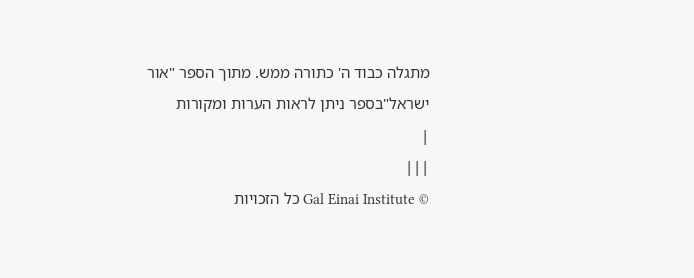מתגלה כבוד ה' כתורה ממש. מתוך הספר "אור ישראל"בספר ניתן לראות הערות ומקורות
|
|||
© Gal Einai Institute כל הזכויות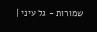שמורות - גל עיני |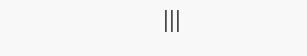|||